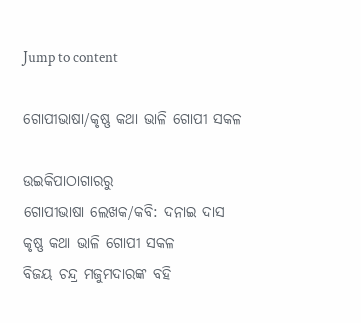Jump to content

ଗୋପୀଭାଷା/କୃଷ୍ଣ କଥା ଭାଳି ଗୋପୀ ସକଳ

ଉଇକିପାଠାଗାର‌ରୁ
ଗୋପୀଭାଷା ଲେଖକ/କବି: ଦନାଇ ଦାସ
କୃଷ୍ଣ କଥା ଭାଳି ଗୋପୀ ସକଳ
ବିଜୟ ଚନ୍ଦ୍ର ମଜୁମଦାରଙ୍କ ବହି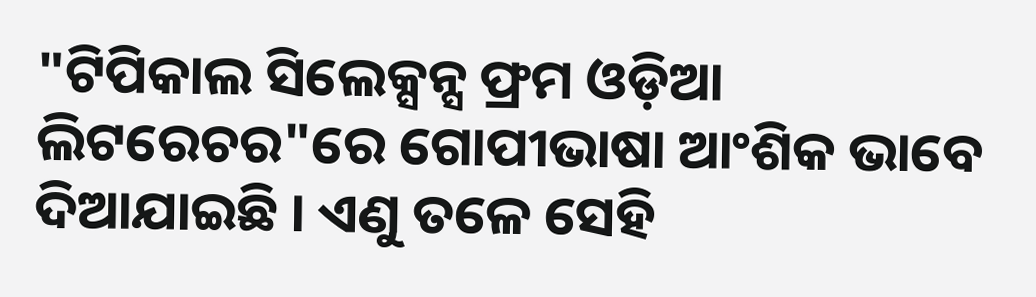"ଟିପିକାଲ ସିଲେକ୍ସନ୍ସ ଫ୍ରମ ଓଡ଼ିଆ ଲିଟରେଚର"ରେ ଗୋପୀଭାଷା ଆଂଶିକ ଭାବେ ଦିଆଯାଇଛି । ଏଣୁ ତଳେ ସେହି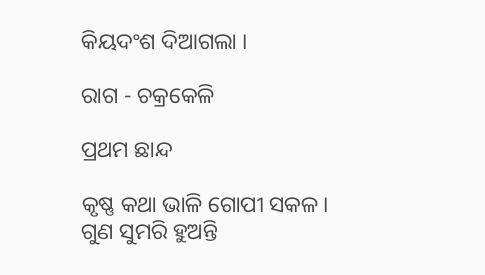କିୟଦଂଶ ଦିଆଗଲା ।

ରାଗ - ଚକ୍ରକେଳି

ପ୍ରଥମ ଛାନ୍ଦ

କୃଷ୍ଣ କଥା ଭାଳି ଗୋପୀ ସକଳ।
ଗୁଣ ସୁମରି ହୁଅନ୍ତି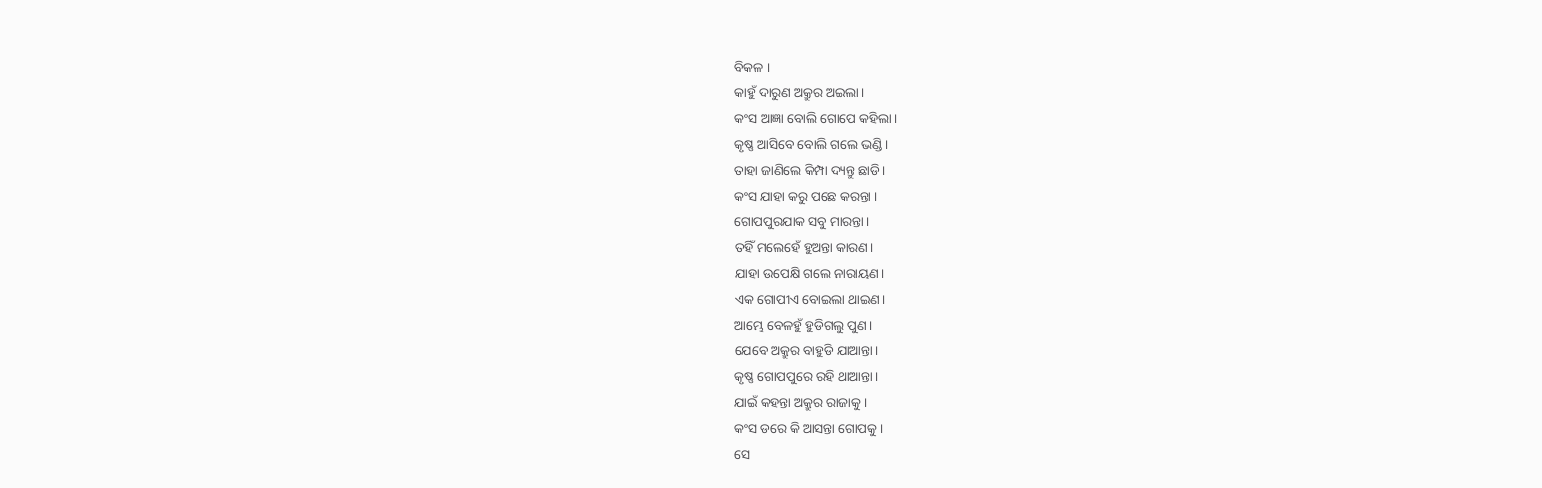ବିକଳ ।
କାହୁଁ ଦାରୁଣ ଅକ୍ରୁର ଅଇଲା।
କଂସ ଆଜ୍ଞା ବୋଲି ଗୋପେ କହିଲା।
କୃଷ୍ଣ ଆସିବେ ବୋଲି ଗଲେ ଭଣ୍ଡି।
ତାହା ଜାଣିଲେ କିମ୍ପା ଦ୍ୟନ୍ତୁ ଛାଡି।
କଂସ ଯାହା କରୁ ପଛେ କରନ୍ତା ।
ଗୋପପୁରଯାକ ସବୁ ମାରନ୍ତା।
ତହିଁ ମଲେହେଁ ହୁଅନ୍ତା କାରଣ।
ଯାହା ଉପେକ୍ଷି ଗଲେ ନାରାୟଣ।
ଏକ ଗୋପୀଏ ବୋଇଲା ଥାଇଣ।
ଆମ୍ଭେ ବେଳହୁଁ ହୁଡିଗଲୁ ପୁଣ।
ଯେବେ ଅକ୍ରୁର ବାହୁଡି ଯାଆନ୍ତା।
କୃଷ୍ଣ ଗୋପପୁରେ ରହି ଥାଆନ୍ତା।
ଯାଇଁ କହନ୍ତା ଅକ୍ରୁର ରାଜାକୁ ।
କଂସ ଡରେ କି ଆସନ୍ତା ଗୋପକୁ।
ସେ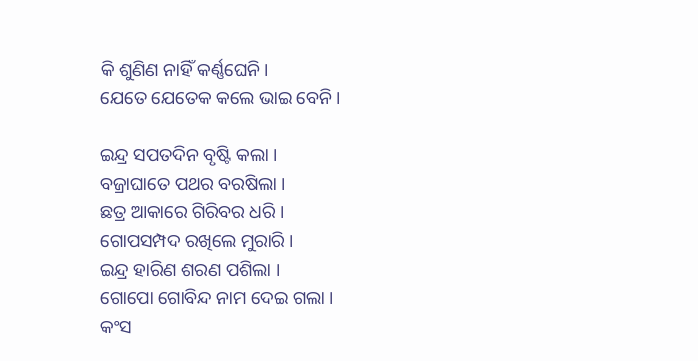କି ଶୁଣିଣ ନାହିଁ କର୍ଣ୍ଣଘେନି।
ଯେତେ ଯେତେକ କଲେ ଭାଇ ବେନି।

ଇନ୍ଦ୍ର ସପତଦିନ ବୃଷ୍ଟି କଲା ।
ବଜ୍ରାଘାତେ ପଥର ବରଷିଲା ।
ଛତ୍ର ଆକାରେ ଗିରିବର ଧରି ।
ଗୋପସମ୍ପଦ ରଖିଲେ ମୁରାରି ।
ଇନ୍ଦ୍ର ହାରିଣ ଶରଣ ପଶିଲା ।
ଗୋପୋ ଗୋବିନ୍ଦ ନାମ ଦେଇ ଗଲା ।
କଂସ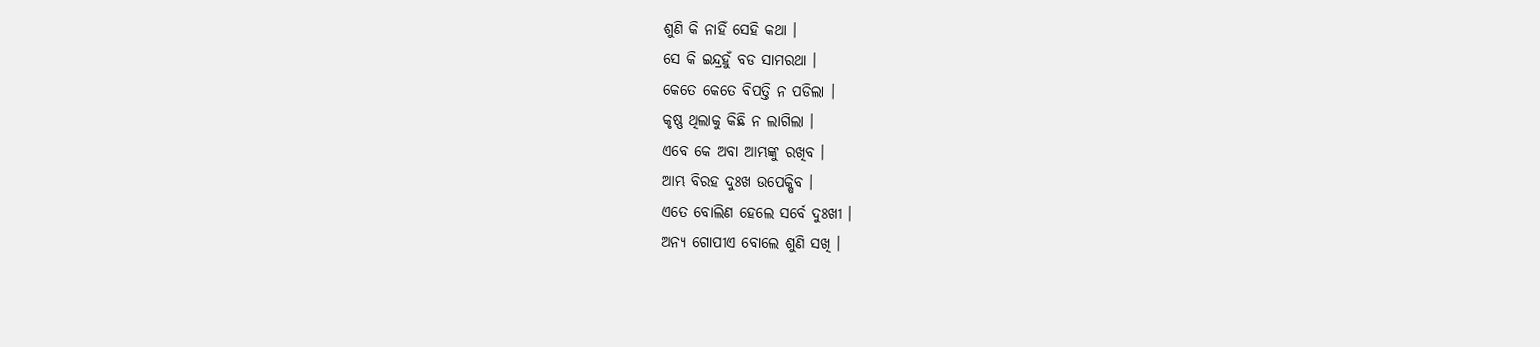ଶୁଣି କି ନାହିଁ ସେହି କଥା ।
ସେ କି ଇନ୍ଦ୍ରହୁଁ ବଡ ସାମରଥା ।
କେତେ କେତେ ବିପତ୍ତି ନ ପଡିଲା ।
କୃଷ୍ଣ ଥିଲାକୁ କିଛି ନ ଲାଗିଲା ।
ଏବେ କେ ଅବା ଆମ୍ଭଙ୍କୁ ରଖିବ ।
ଆମ୍ଭ ବିରହ ଦୁଃଖ ଉପେକ୍ଷିବ ।
ଏତେ ବୋଲିଣ ହେଲେ ସର୍ବେ ଦୁଃଖୀ ।
ଅନ୍ୟ ଗୋପୀଏ ବୋଲେ ଶୁଣି ସଖି ।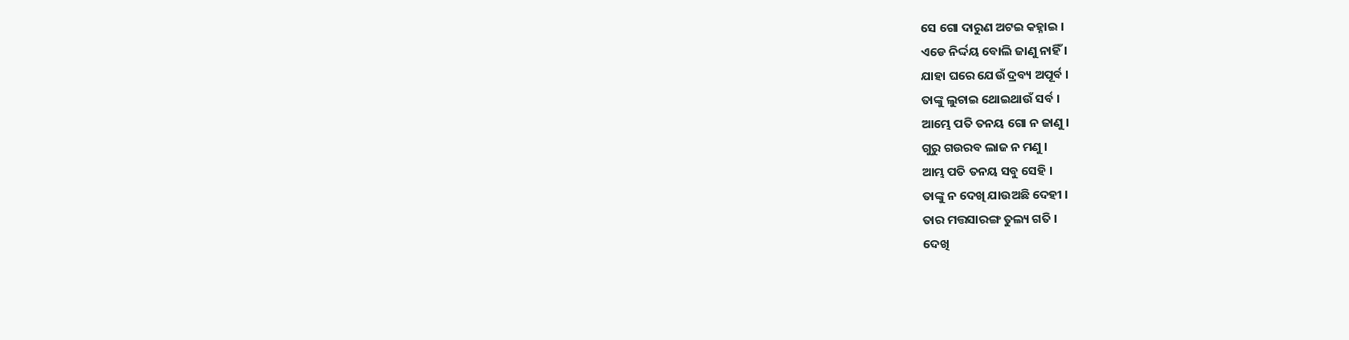ସେ ଗୋ ଦାରୁଣ ଅଟଇ କହ୍ନାଇ ।
ଏଡେ ନିର୍ଦ୍ଦୟ ବୋଲି ଜାଣୁ ନାହିଁ ।
ଯାହା ଘରେ ଯେଉଁ ଦ୍ରବ୍ୟ ଅପୂର୍ବ ।
ତାଙ୍କୁ ଲୁଚାଇ ଥୋଇଥାଉଁ ସର୍ବ ।
ଆମ୍ଭେ ପତି ତନୟ ଗୋ ନ ଜାଣୁ ।
ଗୁରୁ ଗଉରବ ଲାଜ ନ ମଣୁ ।
ଆମ୍ଭ ପତି ତନୟ ସବୁ ସେହି ।
ତାଙ୍କୁ ନ ଦେଖି ଯାଉଅଛି ଦେହୀ ।
ତାର ମତ୍ତସାରଙ୍ଗ ତୁଲ୍ୟ ଗତି ।
ଦେଖି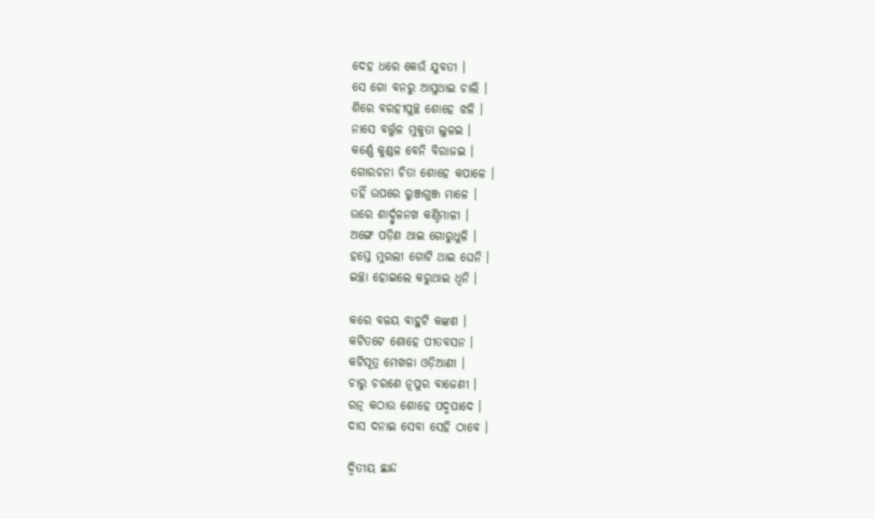ଦେହ ଧରେ କେଉଁ ଯୁବତୀ ।
ସେ ଗୋ ବନରୁ ଆସୁଥାଇ ଚାଲି ।
ଶିରେ ବରହୀପୁଚ୍ଛ ଶୋହେ ଝଳି ।
ନାସେ ବର୍ତ୍ତୁଳ ମୁକୁତା ଲୁଳଇ ।
କର୍ଣ୍ଣେ କୁଣ୍ଡଳ ବେନି ବିରାଜଇ ।
ଗୋରଚନା ଚିତା ଶୋହେ କପାଳେ ।
ତହିଁ ଉପରେ ରୁଞ୍ଜଗୁଞ୍ଜ ମାଳେ ।
ଉରେ ଶାର୍ଦ୍ଦୁଳନଖ କଣ୍ଠିମାଳୀ ।
ଅଙ୍ଗେ ପଡ଼ିଣ ଥାଇ ଗୋରୁଧୁଳି ।
ହସ୍ତେ ମୁରଲୀ ଗୋଟି ଥାଇ ଘେନି ।
ଇଚ୍ଛା ହୋଇଲେ କରୁଥାଇ ଧ୍ୱନି ।

କରେ ବଳୟ ବାହୁଟି କଙ୍କଣ ।
କଟିତଟେ ଶୋହେ ପୀତବସନ ।
କଟିସୂତ୍ର ମେଖଳା ଓଡ଼ିଆଣୀ ।
ଚାରୁ ଚରଣେ ନୂପୁର ବାଜେଣୀ ।
ରତ୍ନ କଠାଉ ଶୋହେ ପଦ୍ମପାଦେ ।
ଦାସ ଦନାଇ ସେବା ସେହି ଠାବେ ।

ଦ୍ୱିତୀୟ ଛାନ୍ଦ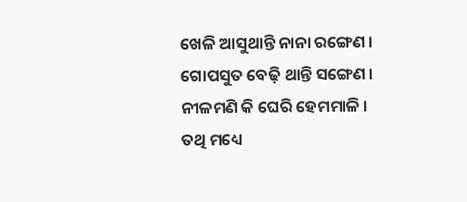ଖେଳି ଆସୁଥାନ୍ତି ନାନା ରଙ୍ଗେଣ ।
ଗୋପସୁତ ବେଢ଼ି ଥାନ୍ତି ସଙ୍ଗେଣ ।
ନୀଳମଣି କି ଘେରି ହେମମାଳି ।
ତଥି ମଧ୍ୟେ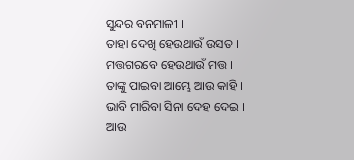ସୁନ୍ଦର ବନମାଳୀ ।
ତାହା ଦେଖି ହେଉଥାଉଁ ଉସତ ।
ମତ୍ତଗରବେ ହେଉଥାଉଁ ମତ୍ତ ।
ତାଙ୍କୁ ପାଇବା ଆମ୍ଭେ ଆଉ କାହି ।
ଭାବି ମାରିବା ସିନା ଦେହ ଦେଇ ।
ଆଉ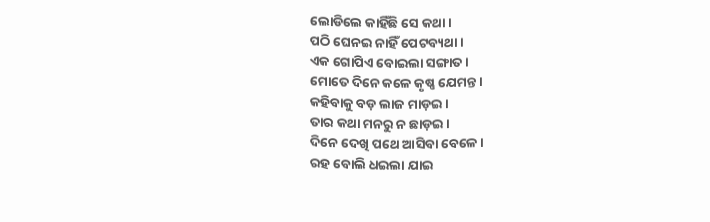ଲୋଡିଲେ କାହିଁଛି ସେ କଥା ।
ପଠି ଘେନଇ ନାହିଁ ପେଟବ୍ୟଥା ।
ଏକ ଗୋପିଏ ବୋଇଲା ସଙ୍ଗାତ ।
ମୋତେ ଦିନେ କଳେ କୃଷ୍ଣ ଯେମନ୍ତ ।
କହିବାକୁ ବଡ଼ ଲାଜ ମାଡ଼ଇ ।
ତାର କଥା ମନରୁ ନ ଛାଡ଼ଇ ।
ଦିନେ ଦେଖି ପଥେ ଆସିବା ବେଳେ ।
ରହ ବୋଲି ଧଇଲା ଯାଇ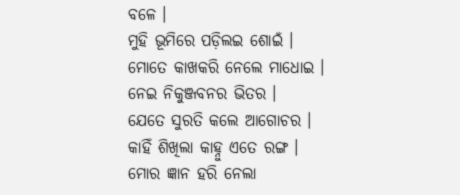ବଳେ ।
ମୁହି ଭୂମିରେ ପଡ଼ିଲଇ ଶୋଇଁ ।
ମୋତେ କାଖକରି ନେଲେ ମାଧୋଇ ।
ନେଇ ନିକୁଞ୍ଜବନର ଭିତର ।
ଯେତେ ସୁରତି କଲେ ଆଗୋଚର ।
କାହିଁ ଶିଖିଲା କାହ୍ନୁ ଏତେ ରଙ୍ଗ ।
ମୋର ଜ୍ଞାନ ହରି ନେଲା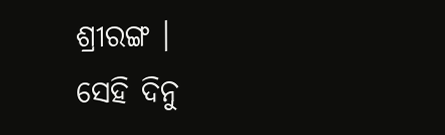ଶ୍ରୀରଙ୍ଗ ।
ସେହି ଦିନୁ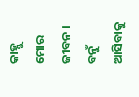କାହ୍ନୁ ମୋର ଜୀବନ ।
ବନୁଁ ଆସିବାକୁ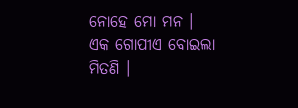ନୋହେ ମୋ ମନ ।
ଏକ ଗୋପୀଏ ବୋଇଲା ମିତଣି ।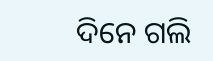ଦିନେ ଗଲି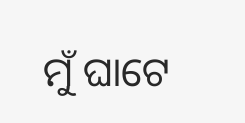ମୁଁ ଘାଟେ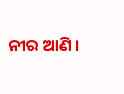ନୀର ଆଣି ।